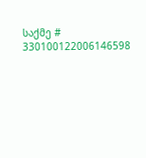საქმე # 330100122006146598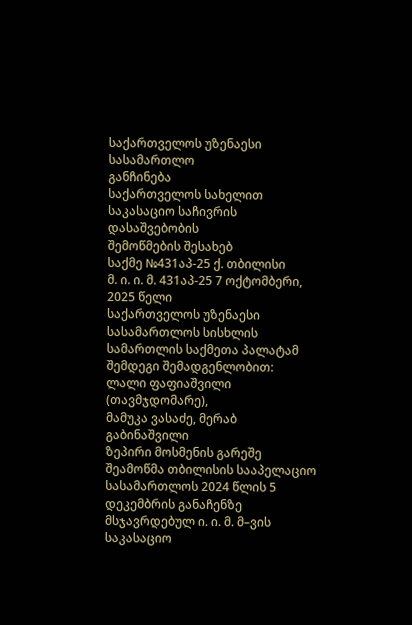საქართველოს უზენაესი სასამართლო
განჩინება
საქართველოს სახელით
საკასაციო საჩივრის დასაშვებობის
შემოწმების შესახებ
საქმე №431აპ-25 ქ. თბილისი
მ. ი. ი. მ. 431აპ-25 7 ოქტომბერი, 2025 წელი
საქართველოს უზენაესი სასამართლოს სისხლის სამართლის საქმეთა პალატამ
შემდეგი შემადგენლობით:
ლალი ფაფიაშვილი (თავმჯდომარე),
მამუკა ვასაძე, მერაბ გაბინაშვილი
ზეპირი მოსმენის გარეშე შეამოწმა თბილისის სააპელაციო სასამართლოს 2024 წლის 5 დეკემბრის განაჩენზე მსჯავრდებულ ი. ი. მ. მ–ვის საკასაციო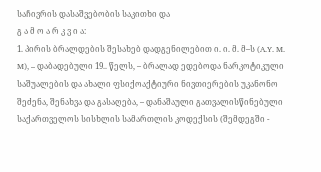საჩივრის დასაშვებობის საკითხი და
გ ა მ ო ა რ კ ვ ი ა:
1. პირის ბრალდების შესახებ დადგენილებით ი. ი. მ. მ–ს (A.Y. M. M), – დაბადებული 19.. წელს, – ბრალად ედებოდა ნარკოტიკული საშუალების და ახალი ფსიქოაქტიური ნივთიერების უკანონო შეძენა, შენახვა და გასაღება, – დანაშაული გათვალისწინებული საქართველოს სისხლის სამართლის კოდექსის (შემდეგში -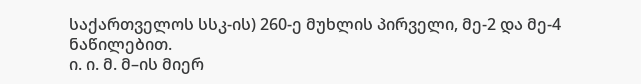საქართველოს სსკ-ის) 260-ე მუხლის პირველი, მე-2 და მე-4 ნაწილებით.
ი. ი. მ. მ–ის მიერ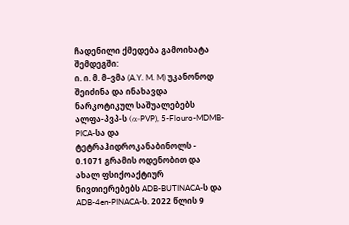ჩადენილი ქმედება გამოიხატა შემდეგში:
ი. ი. მ. მ–ვმა (A.Y. M. M) უკანონოდ შეიძინა და ინახავდა ნარკოტიკულ საშუალებებს ალფა-პვპ-ს (α-PVP), 5-Flouro-MDMB-PICA-სა და ტეტრაჰიდროკანაბინოლს - 0.1071 გრამის ოდენობით და ახალ ფსიქოაქტიურ ნივთიერებებს ADB-BUTINACA-ს და ADB-4en-PINACA-ს. 2022 წლის 9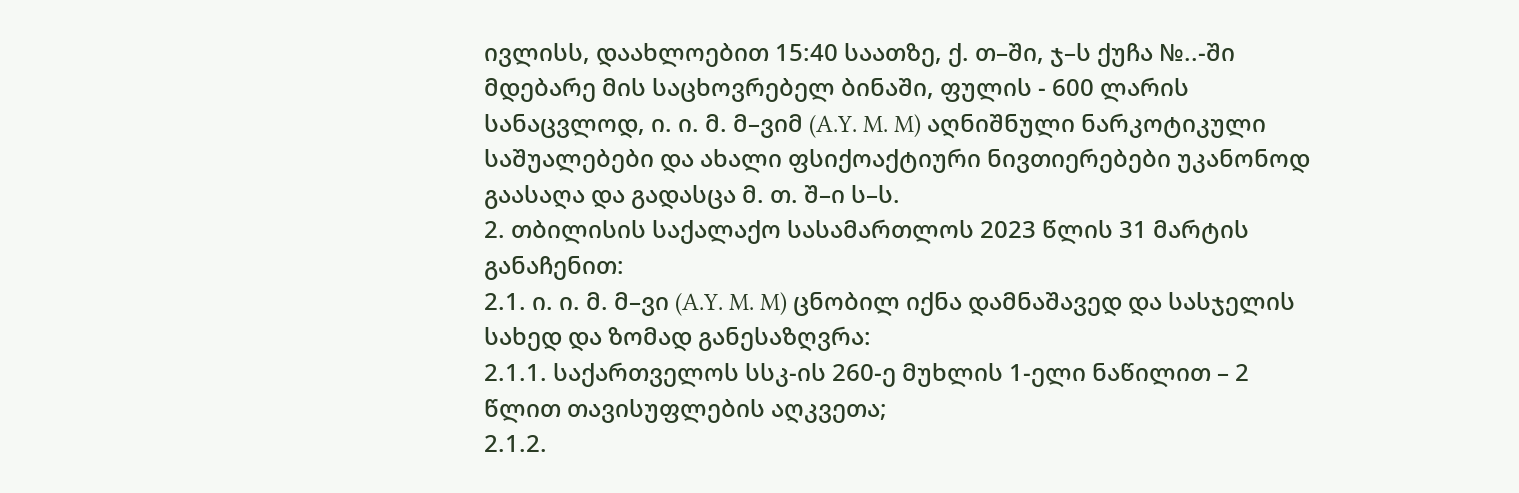ივლისს, დაახლოებით 15:40 საათზე, ქ. თ–ში, ჯ–ს ქუჩა №..-ში მდებარე მის საცხოვრებელ ბინაში, ფულის - 600 ლარის სანაცვლოდ, ი. ი. მ. მ–ვიმ (A.Y. M. M) აღნიშნული ნარკოტიკული საშუალებები და ახალი ფსიქოაქტიური ნივთიერებები უკანონოდ გაასაღა და გადასცა მ. თ. შ–ი ს–ს.
2. თბილისის საქალაქო სასამართლოს 2023 წლის 31 მარტის განაჩენით:
2.1. ი. ი. მ. მ–ვი (A.Y. M. M) ცნობილ იქნა დამნაშავედ და სასჯელის სახედ და ზომად განესაზღვრა:
2.1.1. საქართველოს სსკ-ის 260-ე მუხლის 1-ელი ნაწილით – 2 წლით თავისუფლების აღკვეთა;
2.1.2.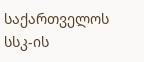საქართველოს სსკ-ის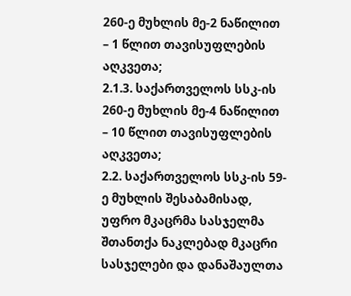260-ე მუხლის მე-2 ნაწილით – 1 წლით თავისუფლების აღკვეთა;
2.1.3. საქართველოს სსკ-ის 260-ე მუხლის მე-4 ნაწილით – 10 წლით თავისუფლების აღკვეთა;
2.2. საქართველოს სსკ-ის 59-ე მუხლის შესაბამისად, უფრო მკაცრმა სასჯელმა შთანთქა ნაკლებად მკაცრი სასჯელები და დანაშაულთა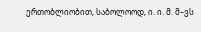ერთობლიობით, საბოლოოდ, ი. ი. მ. მ–ვს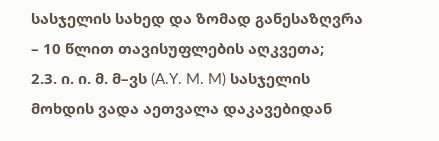სასჯელის სახედ და ზომად განესაზღვრა – 10 წლით თავისუფლების აღკვეთა;
2.3. ი. ი. მ. მ–ვს (A.Y. M. M) სასჯელის მოხდის ვადა აეთვალა დაკავებიდან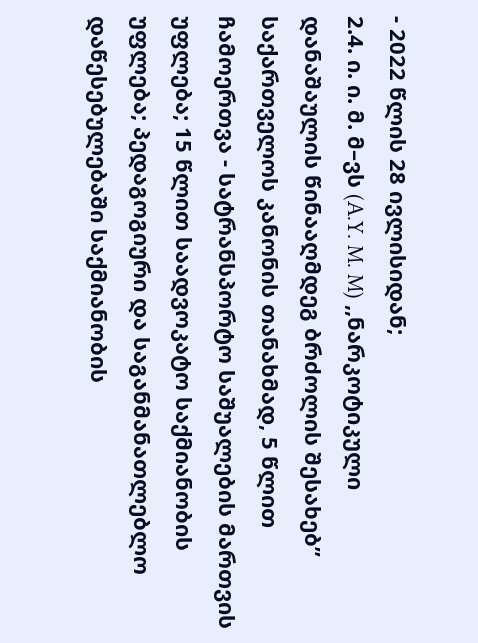- 2022 წლის 28 ივლისიდან;
2.4. ი. ი. მ. მ–ვს (A.Y. M. M) ,,ნარკოტიკული დანაშაულის წინააღმდეგ ბრძოლის შესახებ’’ საქართველოს კანონის თანახმად, 5 წლით ჩამოერთვა - სატრანსპორტო საშუალების მართვის უფლება; 15 წლით საადვოკატო საქმიანობის უფლება; პედაგოგიური და საგანმანათლებლო დაწესებულებაში საქმიანობის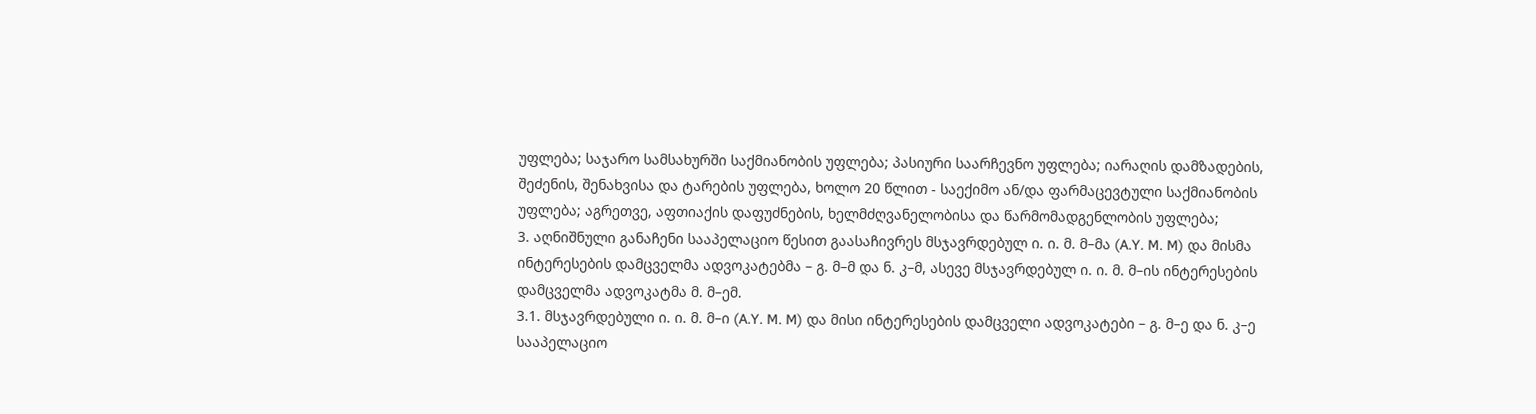უფლება; საჯარო სამსახურში საქმიანობის უფლება; პასიური საარჩევნო უფლება; იარაღის დამზადების, შეძენის, შენახვისა და ტარების უფლება, ხოლო 20 წლით - საექიმო ან/და ფარმაცევტული საქმიანობის უფლება; აგრეთვე, აფთიაქის დაფუძნების, ხელმძღვანელობისა და წარმომადგენლობის უფლება;
3. აღნიშნული განაჩენი სააპელაციო წესით გაასაჩივრეს მსჯავრდებულ ი. ი. მ. მ–მა (A.Y. M. M) და მისმა ინტერესების დამცველმა ადვოკატებმა – გ. მ–მ და ნ. კ–მ, ასევე მსჯავრდებულ ი. ი. მ. მ–ის ინტერესების დამცველმა ადვოკატმა მ. მ–ემ.
3.1. მსჯავრდებული ი. ი. მ. მ–ი (A.Y. M. M) და მისი ინტერესების დამცველი ადვოკატები – გ. მ–ე და ნ. კ–ე სააპელაციო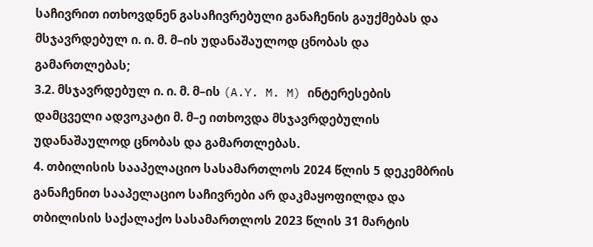საჩივრით ითხოვდნენ გასაჩივრებული განაჩენის გაუქმებას და მსჯავრდებულ ი. ი. მ. მ–ის უდანაშაულოდ ცნობას და გამართლებას;
3.2. მსჯავრდებულ ი. ი. მ. მ–ის (A.Y. M. M) ინტერესების დამცველი ადვოკატი მ. მ–ე ითხოვდა მსჯავრდებულის უდანაშაულოდ ცნობას და გამართლებას.
4. თბილისის სააპელაციო სასამართლოს 2024 წლის 5 დეკემბრის განაჩენით სააპელაციო საჩივრები არ დაკმაყოფილდა და თბილისის საქალაქო სასამართლოს 2023 წლის 31 მარტის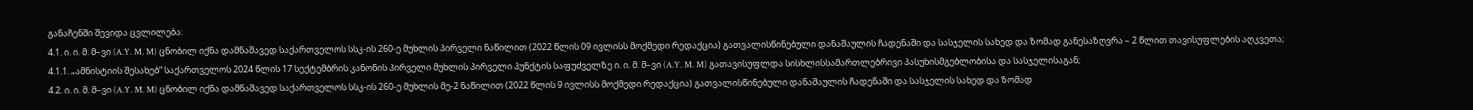განაჩენში შევიდა ცვლილება:
4.1. ი. ი. მ. მ–ვი (A.Y. M. M) ცნობილ იქნა დამნაშავედ საქართველოს სსკ-ის 260-ე მუხლის პირველი ნაწილით (2022 წლის 09 ივლისს მოქმედი რედაქცია) გათვალისწინებული დანაშაულის ჩადენაში და სასჯელის სახედ და ზომად განესაზღვრა – 2 წლით თავისუფლების აღკვეთა;
4.1.1. „ამნისტიის შესახებ“ საქართველოს 2024 წლის 17 სექტემბრის კანონის პირველი მუხლის პირველი პუნქტის საფუძველზე ი. ი. მ. მ–ვი (A.Y. M. M) გათავისუფლდა სისხლისსამართლებრივი პასუხისმგებლობისა და სასჯელისაგან;
4.2. ი. ი. მ. მ–ვი (A.Y. M. M) ცნობილ იქნა დამნაშავედ საქართველოს სსკ-ის 260-ე მუხლის მე-2 ნაწილით (2022 წლის 9 ივლისს მოქმედი რედაქცია) გათვალისწინებული დანაშაულის ჩადენაში და სასჯელის სახედ და ზომად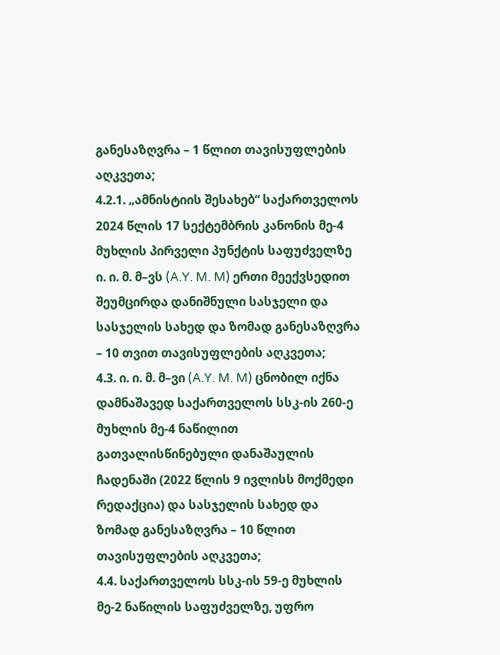განესაზღვრა – 1 წლით თავისუფლების აღკვეთა;
4.2.1. „ამნისტიის შესახებ“ საქართველოს 2024 წლის 17 სექტემბრის კანონის მე-4 მუხლის პირველი პუნქტის საფუძველზე ი. ი. მ. მ–ვს (A.Y. M. M) ერთი მეექვსედით შეუმცირდა დანიშნული სასჯელი და სასჯელის სახედ და ზომად განესაზღვრა – 10 თვით თავისუფლების აღკვეთა;
4.3. ი. ი. მ. მ–ვი (A.Y. M. M) ცნობილ იქნა დამნაშავედ საქართველოს სსკ-ის 260-ე მუხლის მე-4 ნაწილით გათვალისწინებული დანაშაულის ჩადენაში (2022 წლის 9 ივლისს მოქმედი რედაქცია) და სასჯელის სახედ და ზომად განესაზღვრა – 10 წლით თავისუფლების აღკვეთა;
4.4. საქართველოს სსკ-ის 59-ე მუხლის მე-2 ნაწილის საფუძველზე, უფრო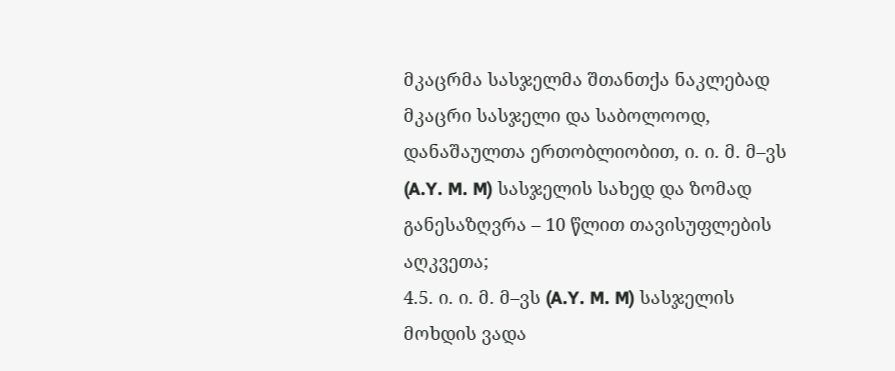მკაცრმა სასჯელმა შთანთქა ნაკლებად მკაცრი სასჯელი და საბოლოოდ, დანაშაულთა ერთობლიობით, ი. ი. მ. მ–ვს (A.Y. M. M) სასჯელის სახედ და ზომად განესაზღვრა – 10 წლით თავისუფლების აღკვეთა;
4.5. ი. ი. მ. მ–ვს (A.Y. M. M) სასჯელის მოხდის ვადა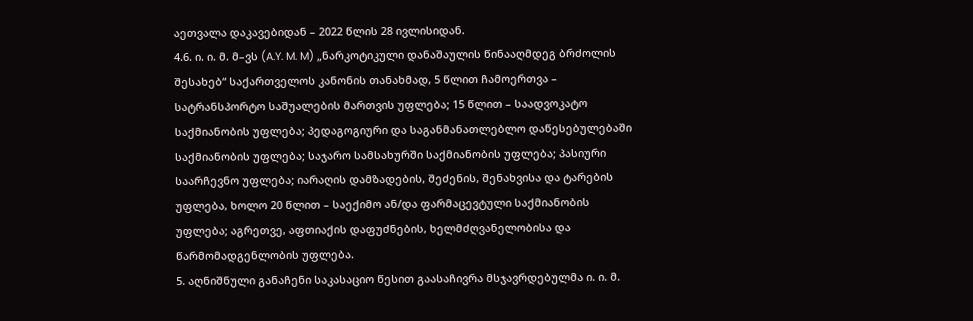აეთვალა დაკავებიდან – 2022 წლის 28 ივლისიდან.
4.6. ი. ი. მ. მ–ვს (A.Y. M. M) „ნარკოტიკული დანაშაულის წინააღმდეგ ბრძოლის შესახებ“ საქართველოს კანონის თანახმად, 5 წლით ჩამოერთვა – სატრანსპორტო საშუალების მართვის უფლება; 15 წლით – საადვოკატო საქმიანობის უფლება; პედაგოგიური და საგანმანათლებლო დაწესებულებაში საქმიანობის უფლება; საჯარო სამსახურში საქმიანობის უფლება; პასიური საარჩევნო უფლება; იარაღის დამზადების, შეძენის, შენახვისა და ტარების უფლება, ხოლო 20 წლით – საექიმო ან/და ფარმაცევტული საქმიანობის უფლება; აგრეთვე, აფთიაქის დაფუძნების, ხელმძღვანელობისა და წარმომადგენლობის უფლება.
5. აღნიშნული განაჩენი საკასაციო წესით გაასაჩივრა მსჯავრდებულმა ი. ი. მ.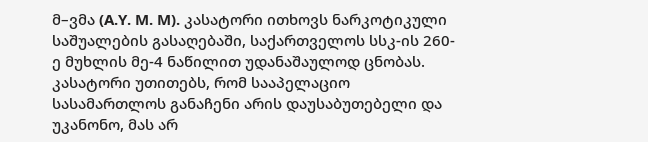მ–ვმა (A.Y. M. M). კასატორი ითხოვს ნარკოტიკული საშუალების გასაღებაში, საქართველოს სსკ-ის 260-ე მუხლის მე-4 ნაწილით უდანაშაულოდ ცნობას. კასატორი უთითებს, რომ სააპელაციო სასამართლოს განაჩენი არის დაუსაბუთებელი და უკანონო, მას არ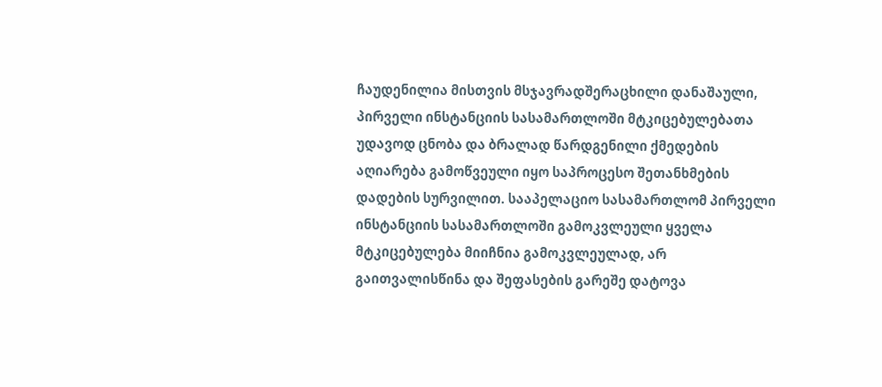ჩაუდენილია მისთვის მსჯავრადშერაცხილი დანაშაული, პირველი ინსტანციის სასამართლოში მტკიცებულებათა უდავოდ ცნობა და ბრალად წარდგენილი ქმედების აღიარება გამოწვეული იყო საპროცესო შეთანხმების დადების სურვილით. სააპელაციო სასამართლომ პირველი ინსტანციის სასამართლოში გამოკვლეული ყველა მტკიცებულება მიიჩნია გამოკვლეულად, არ გაითვალისწინა და შეფასების გარეშე დატოვა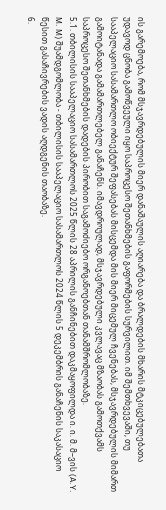ის გარემოება, რომ მსჯავრდებულის მიერ დანაშაულის აღიარება და ბრალდების მხარის მტკიცებულებათა უდავოდ ცნობა გამოწვეული იყო საპროცესო შეთანხმების გაფორმების სურვილით. იმ შემთხვევაში, თუ სააპელაციო სასამართლო ობიექტურ შეფასებას მისცემდა მის მიერ მიცემულ ჩვენებას, მსჯავრდებულის მიმართ გამოიტანადა გამამართლებელ განაჩენს. იმავდროულად, მსჯავრდებული კვლავაც მზაობას გამოთქვამს საპროცესო შეთანხმების დადების პირობით საგამოძიებო ორგანოებთან თანამშრომლობაზე.
5.1. თბილისის სააპელაციო სასამართლოს 2025 წლის 28 აპრილის განჩინებით დაკმაყოფილდა ი. ი. მ. მ–ვის (A.Y. M. M) შუამდგომლობა - თბილისის სააპელაციო სასამართლოს 2024 წლის 5 დეკემბრის განაჩენის საკასაციო წესით გასაჩივრების ვადის აღდგენის თაობაზე.
6.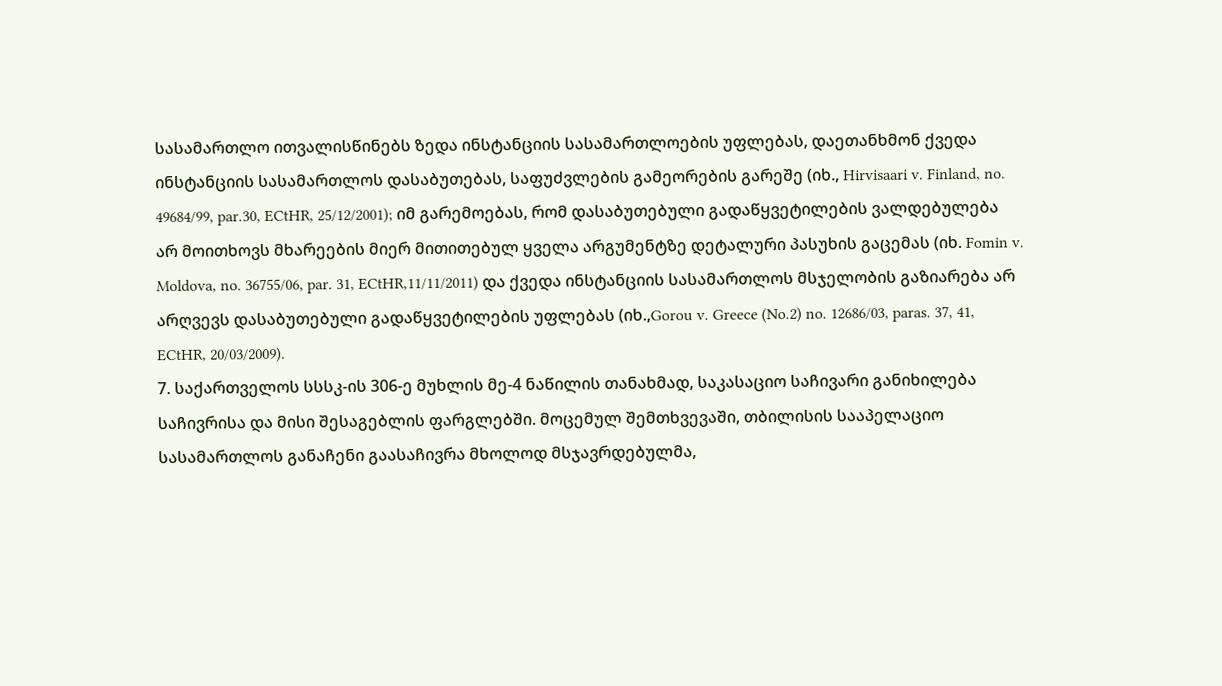სასამართლო ითვალისწინებს ზედა ინსტანციის სასამართლოების უფლებას, დაეთანხმონ ქვედა ინსტანციის სასამართლოს დასაბუთებას, საფუძვლების გამეორების გარეშე (იხ., Hirvisaari v. Finland, no. 49684/99, par.30, ECtHR, 25/12/2001); იმ გარემოებას, რომ დასაბუთებული გადაწყვეტილების ვალდებულება არ მოითხოვს მხარეების მიერ მითითებულ ყველა არგუმენტზე დეტალური პასუხის გაცემას (იხ. Fomin v. Moldova, no. 36755/06, par. 31, ECtHR,11/11/2011) და ქვედა ინსტანციის სასამართლოს მსჯელობის გაზიარება არ არღვევს დასაბუთებული გადაწყვეტილების უფლებას (იხ.,Gorou v. Greece (No.2) no. 12686/03, paras. 37, 41, ECtHR, 20/03/2009).
7. საქართველოს სსსკ-ის 306-ე მუხლის მე-4 ნაწილის თანახმად, საკასაციო საჩივარი განიხილება საჩივრისა და მისი შესაგებლის ფარგლებში. მოცემულ შემთხვევაში, თბილისის სააპელაციო სასამართლოს განაჩენი გაასაჩივრა მხოლოდ მსჯავრდებულმა,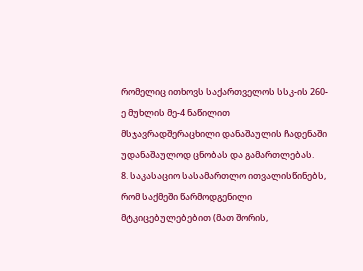რომელიც ითხოვს საქართველოს სსკ-ის 260-ე მუხლის მე-4 ნაწილით მსჯავრადშერაცხილი დანაშაულის ჩადენაში უდანაშაულოდ ცნობას და გამართლებას.
8. საკასაციო სასამართლო ითვალისწინებს, რომ საქმეში წარმოდგენილი მტკიცებულებებით (მათ შორის,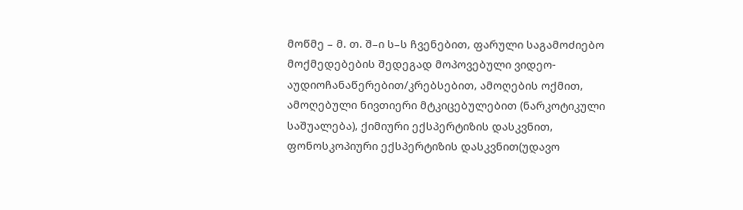მოწმე – მ. თ. შ–ი ს–ს ჩვენებით, ფარული საგამოძიებო მოქმედებების შედეგად მოპოვებული ვიდეო-აუდიოჩანაწერებით/კრებსებით, ამოღების ოქმით, ამოღებული ნივთიერი მტკიცებულებით (ნარკოტიკული საშუალება), ქიმიური ექსპერტიზის დასკვნით, ფონოსკოპიური ექსპერტიზის დასკვნით(უდავო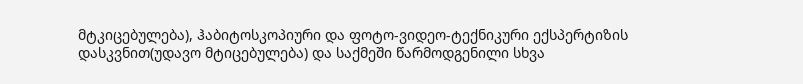მტკიცებულება), ჰაბიტოსკოპიური და ფოტო-ვიდეო-ტექნიკური ექსპერტიზის დასკვნით(უდავო მტიცებულება) და საქმეში წარმოდგენილი სხვა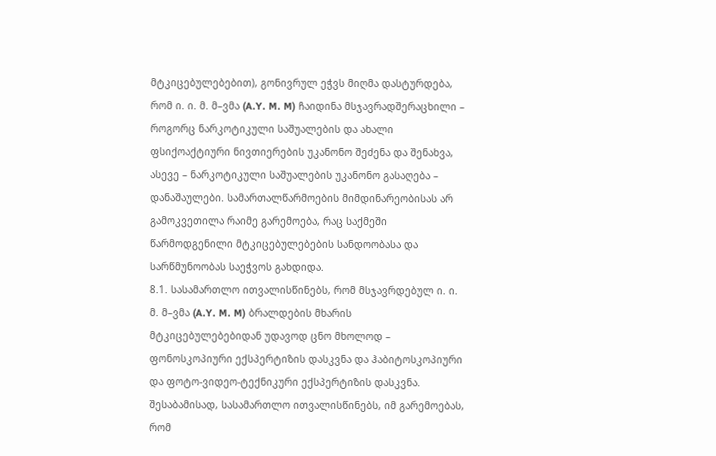მტკიცებულებებით), გონივრულ ეჭვს მიღმა დასტურდება, რომ ი. ი. მ. მ–ვმა (A.Y. M. M) ჩაიდინა მსჯავრადშერაცხილი – როგორც ნარკოტიკული საშუალების და ახალი ფსიქოაქტიური ნივთიერების უკანონო შეძენა და შენახვა, ასევე – ნარკოტიკული საშუალების უკანონო გასაღება – დანაშაულები. სამართალწარმოების მიმდინარეობისას არ გამოკვეთილა რაიმე გარემოება, რაც საქმეში წარმოდგენილი მტკიცებულებების სანდოობასა და სარწმუნოობას საეჭვოს გახდიდა.
8.1. სასამართლო ითვალისწინებს, რომ მსჯავრდებულ ი. ი. მ. მ–ვმა (A.Y. M. M) ბრალდების მხარის მტკიცებულებებიდან უდავოდ ცნო მხოლოდ – ფონოსკოპიური ექსპერტიზის დასკვნა და ჰაბიტოსკოპიური და ფოტო-ვიდეო-ტექნიკური ექსპერტიზის დასკვნა. შესაბამისად, სასამართლო ითვალისწინებს, იმ გარემოებას, რომ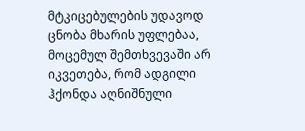მტკიცებულების უდავოდ ცნობა მხარის უფლებაა, მოცემულ შემთხვევაში არ იკვეთება, რომ ადგილი ჰქონდა აღნიშნული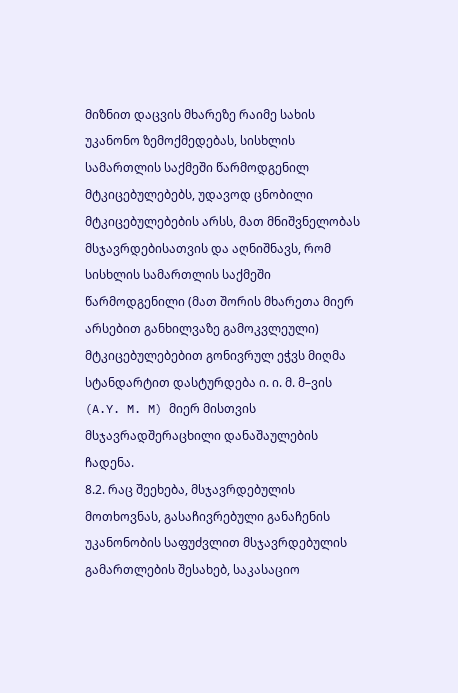მიზნით დაცვის მხარეზე რაიმე სახის უკანონო ზემოქმედებას, სისხლის სამართლის საქმეში წარმოდგენილ მტკიცებულებებს, უდავოდ ცნობილი მტკიცებულებების არსს, მათ მნიშვნელობას მსჯავრდებისათვის და აღნიშნავს, რომ სისხლის სამართლის საქმეში წარმოდგენილი (მათ შორის მხარეთა მიერ არსებით განხილვაზე გამოკვლეული) მტკიცებულებებით გონივრულ ეჭვს მიღმა სტანდარტით დასტურდება ი. ი. მ. მ–ვის (A.Y. M. M) მიერ მისთვის მსჯავრადშერაცხილი დანაშაულების ჩადენა.
8.2. რაც შეეხება, მსჯავრდებულის მოთხოვნას, გასაჩივრებული განაჩენის უკანონობის საფუძვლით მსჯავრდებულის გამართლების შესახებ, საკასაციო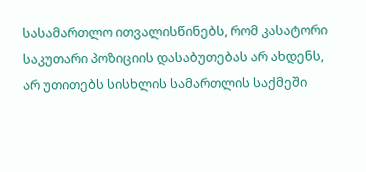სასამართლო ითვალისწინებს, რომ კასატორი საკუთარი პოზიციის დასაბუთებას არ ახდენს, არ უთითებს სისხლის სამართლის საქმეში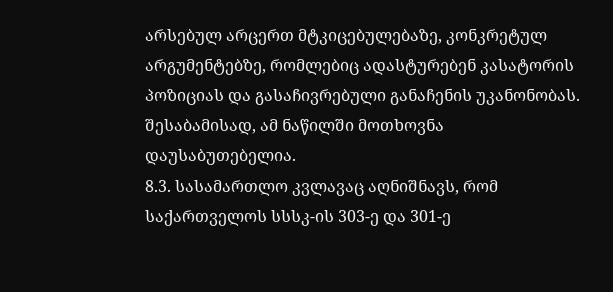არსებულ არცერთ მტკიცებულებაზე, კონკრეტულ არგუმენტებზე, რომლებიც ადასტურებენ კასატორის პოზიციას და გასაჩივრებული განაჩენის უკანონობას. შესაბამისად, ამ ნაწილში მოთხოვნა დაუსაბუთებელია.
8.3. სასამართლო კვლავაც აღნიშნავს, რომ საქართველოს სსსკ-ის 303-ე და 301-ე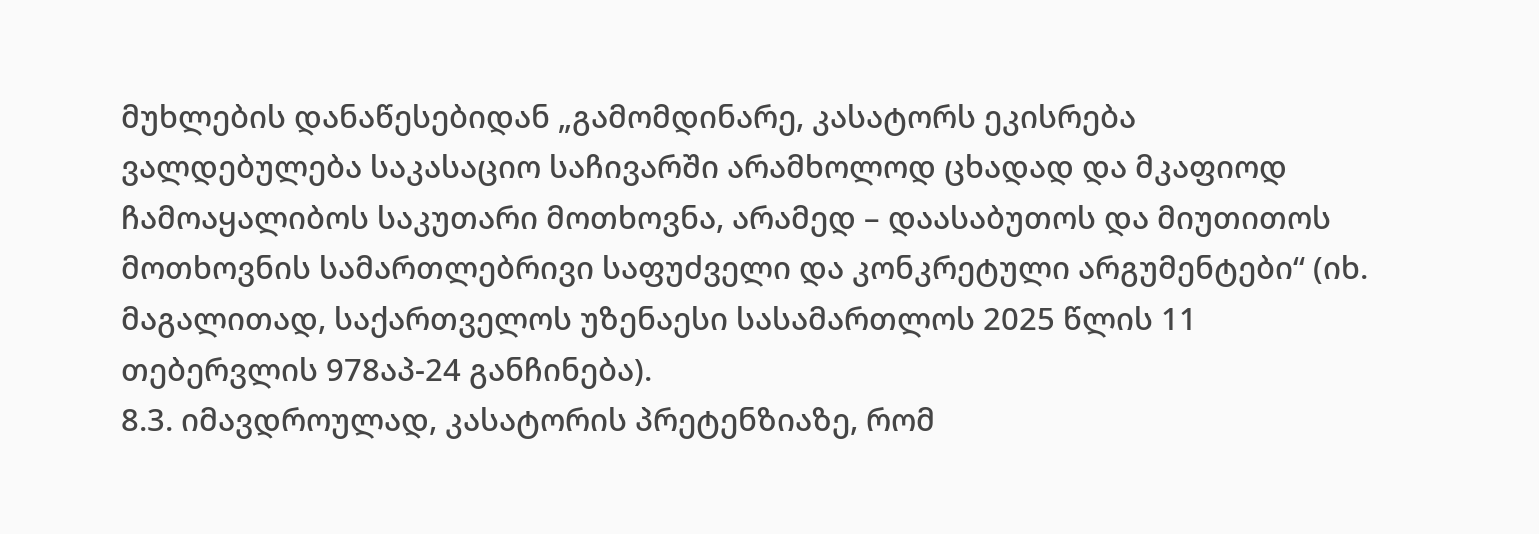მუხლების დანაწესებიდან „გამომდინარე, კასატორს ეკისრება ვალდებულება საკასაციო საჩივარში არამხოლოდ ცხადად და მკაფიოდ ჩამოაყალიბოს საკუთარი მოთხოვნა, არამედ – დაასაბუთოს და მიუთითოს მოთხოვნის სამართლებრივი საფუძველი და კონკრეტული არგუმენტები“ (იხ. მაგალითად, საქართველოს უზენაესი სასამართლოს 2025 წლის 11 თებერვლის 978აპ-24 განჩინება).
8.3. იმავდროულად, კასატორის პრეტენზიაზე, რომ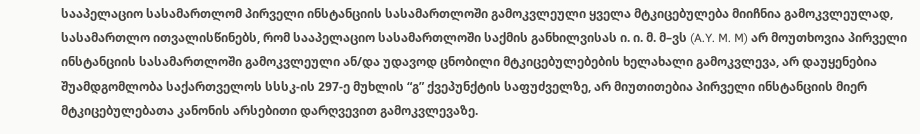სააპელაციო სასამართლომ პირველი ინსტანციის სასამართლოში გამოკვლეული ყველა მტკიცებულება მიიჩნია გამოკვლეულად, სასამართლო ითვალისწინებს, რომ სააპელაციო სასამართლოში საქმის განხილვისას ი. ი. მ. მ–ვს (A.Y. M. M) არ მოუთხოვია პირველი ინსტანციის სასამართლოში გამოკვლეული ან/და უდავოდ ცნობილი მტკიცებულებების ხელახალი გამოკვლევა, არ დაუყენებია შუამდგომლობა საქართველოს სსსკ-ის 297-ე მუხლის “გ” ქვეპუნქტის საფუძველზე, არ მიუთითებია პირველი ინსტანციის მიერ მტკიცებულებათა კანონის არსებითი დარღვევით გამოკვლევაზე.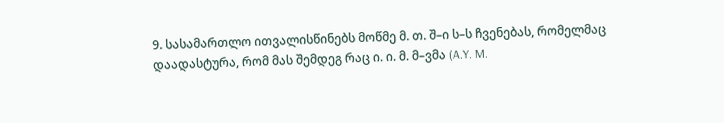9. სასამართლო ითვალისწინებს მოწმე მ. თ. შ–ი ს–ს ჩვენებას, რომელმაც დაადასტურა, რომ მას შემდეგ რაც ი. ი. მ. მ–ვმა (A.Y. M.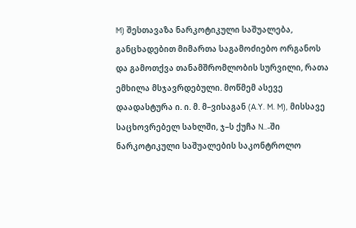M) შესთავაზა ნარკოტიკული საშუალება, განცხადებით მიმართა საგამოძიებო ორგანოს და გამოთქვა თანამშრომლობის სურვილი, რათა ემხილა მსჯავრდებული. მოწმემ ასევე დაადასტურა ი. ი. მ. მ–ვისაგან (A.Y. M. M), მისსავე საცხოვრებელ სახლში, ჯ–ს ქუჩა N..-ში ნარკოტიკული საშუალების საკონტროლო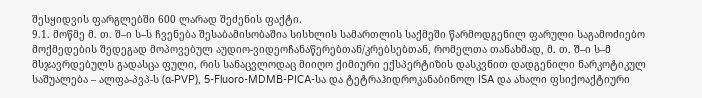შესყიდვის ფარგლებში 600 ლარად შეძენის ფაქტი.
9.1. მოწმე მ. თ. შ–ი ს–ს ჩვენება შესაბამისობაშია სისხლის სამართლის საქმეში წარმოდგენილ ფარული საგამოძიებო მოქმედების შედეგად მოპოვებულ აუდიო-ვიდეოჩანაწერებთან/კრებსებთან, რომელთა თანახმად, მ. თ. შ–ი ს–მ მსჯავრდებულს გადასცა ფული, რის სანაცვლოდაც მიიღო ქიმიური ექსპერტიზის დასკვნით დადგენილი ნარკოტიკულ საშუალება – ალფა-პვპ-ს (α-PVP), 5-Fluoro-MDMB-PICA-სა და ტეტრაჰიდროკანაბინოლ ISA და ახალი ფსიქოაქტიური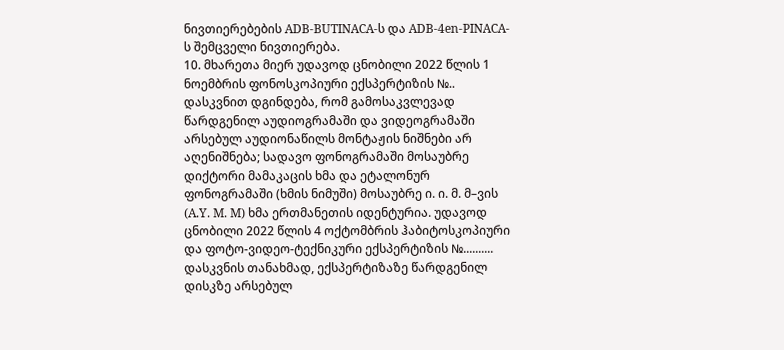ნივთიერებების ADB-BUTINACA-ს და ADB-4en-PINACA-ს შემცველი ნივთიერება.
10. მხარეთა მიერ უდავოდ ცნობილი 2022 წლის 1 ნოემბრის ფონოსკოპიური ექსპერტიზის №.. დასკვნით დგინდება, რომ გამოსაკვლევად წარდგენილ აუდიოგრამაში და ვიდეოგრამაში არსებულ აუდიონაწილს მონტაჟის ნიშნები არ აღენიშნება; სადავო ფონოგრამაში მოსაუბრე დიქტორი მამაკაცის ხმა და ეტალონურ ფონოგრამაში (ხმის ნიმუში) მოსაუბრე ი. ი. მ. მ–ვის (A.Y. M. M) ხმა ერთმანეთის იდენტურია. უდავოდ ცნობილი 2022 წლის 4 ოქტომბრის ჰაბიტოსკოპიური და ფოტო-ვიდეო-ტექნიკური ექსპერტიზის №.......... დასკვნის თანახმად, ექსპერტიზაზე წარდგენილ დისკზე არსებულ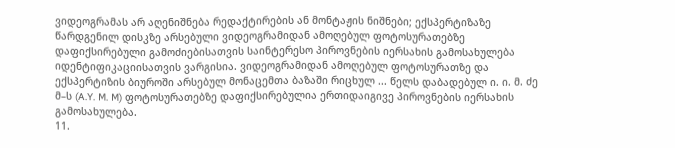ვიდეოგრამას არ აღენიშნება რედაქტირების ან მონტაჟის ნიშნები; ექსპერტიზაზე წარდგენილ დისკზე არსებული ვიდეოგრამიდან ამოღებულ ფოტოსურათებზე დაფიქსირებული გამოძიებისათვის საინტერესო პიროვნების იერსახის გამოსახულება იდენტიფიკაციისათვის ვარგისია. ვიდეოგრამიდან ამოღებულ ფოტოსურათზე და ექსპერტიზის ბიუროში არსებულ მონაცემთა ბაზაში რიცხულ ... წელს დაბადებულ ი. ი. მ. ძე მ–ს (A.Y. M. M) ფოტოსურათებზე დაფიქსირებულია ერთიდაიგივე პიროვნების იერსახის გამოსახულება.
11.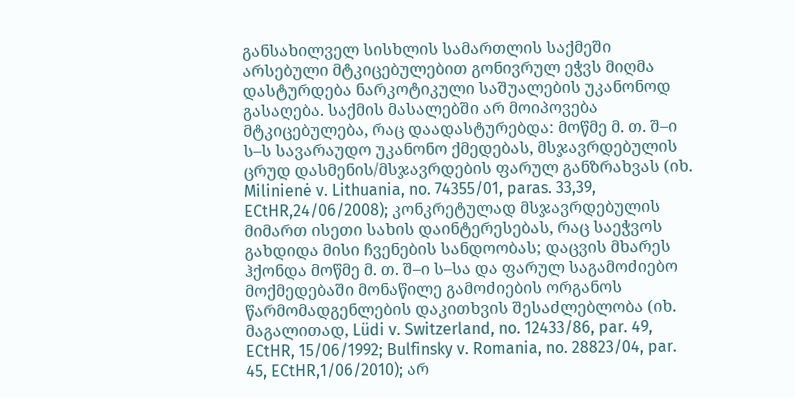განსახილველ სისხლის სამართლის საქმეში არსებული მტკიცებულებით გონივრულ ეჭვს მიღმა დასტურდება ნარკოტიკული საშუალების უკანონოდ გასაღება. საქმის მასალებში არ მოიპოვება მტკიცებულება, რაც დაადასტურებდა: მოწმე მ. თ. შ–ი ს–ს სავარაუდო უკანონო ქმედებას, მსჯავრდებულის ცრუდ დასმენის/მსჯავრდების ფარულ განზრახვას (იხ. Milinienė v. Lithuania, no. 74355/01, paras. 33,39, ECtHR,24/06/2008); კონკრეტულად მსჯავრდებულის მიმართ ისეთი სახის დაინტერესებას, რაც საეჭვოს გახდიდა მისი ჩვენების სანდოობას; დაცვის მხარეს ჰქონდა მოწმე მ. თ. შ–ი ს–სა და ფარულ საგამოძიებო მოქმედებაში მონაწილე გამოძიების ორგანოს წარმომადგენლების დაკითხვის შესაძლებლობა (იხ. მაგალითად, Lüdi v. Switzerland, no. 12433/86, par. 49, ECtHR, 15/06/1992; Bulfinsky v. Romania, no. 28823/04, par. 45, ECtHR,1/06/2010); არ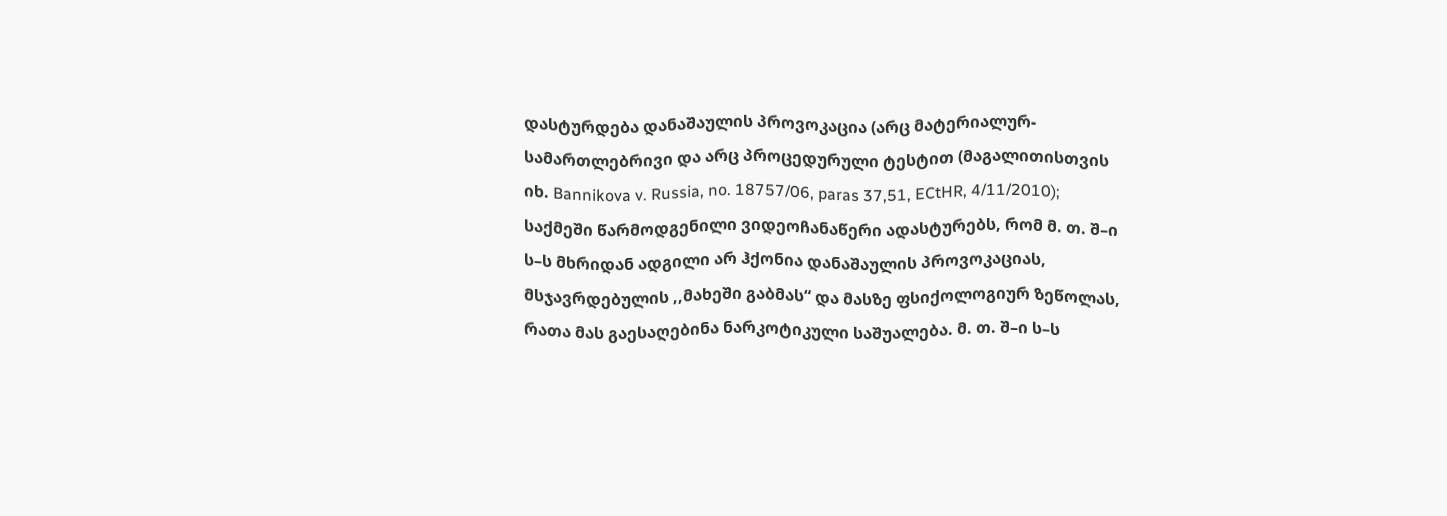დასტურდება დანაშაულის პროვოკაცია (არც მატერიალურ-სამართლებრივი და არც პროცედურული ტესტით (მაგალითისთვის იხ. Bannikova v. Russia, no. 18757/06, paras 37,51, ECtHR, 4/11/2010); საქმეში წარმოდგენილი ვიდეოჩანაწერი ადასტურებს, რომ მ. თ. შ–ი ს–ს მხრიდან ადგილი არ ჰქონია დანაშაულის პროვოკაციას, მსჯავრდებულის ,,მახეში გაბმას“ და მასზე ფსიქოლოგიურ ზეწოლას, რათა მას გაესაღებინა ნარკოტიკული საშუალება. მ. თ. შ–ი ს–ს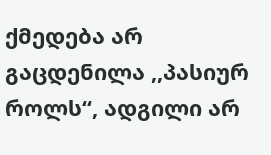ქმედება არ გაცდენილა ,,პასიურ როლს“, ადგილი არ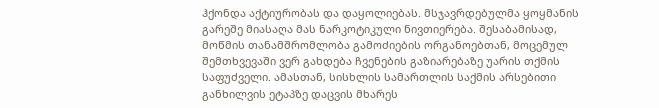ჰქონდა აქტიურობას და დაყოლიებას. მსჯავრდებულმა ყოყმანის გარეშე მიასაღა მას ნარკოტიკული ნივთიერება. შესაბამისად, მოწმის თანამშრომლობა გამოძიების ორგანოებთან, მოცემულ შემთხვევაში ვერ გახდება ჩვენების გაზიარებაზე უარის თქმის საფუძველი. ამასთან, სისხლის სამართლის საქმის არსებითი განხილვის ეტაპზე დაცვის მხარეს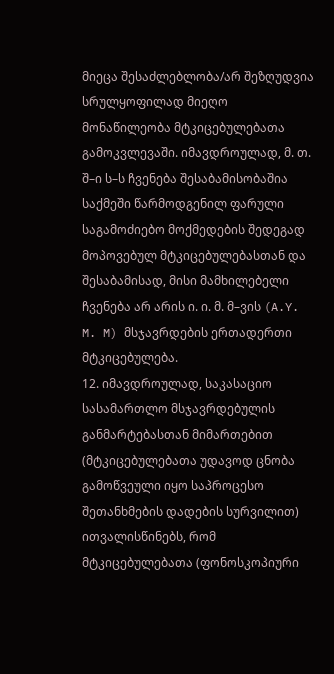მიეცა შესაძლებლობა/არ შეზღუდვია სრულყოფილად მიეღო მონაწილეობა მტკიცებულებათა გამოკვლევაში. იმავდროულად, მ. თ. შ–ი ს–ს ჩვენება შესაბამისობაშია საქმეში წარმოდგენილ ფარული საგამოძიებო მოქმედების შედეგად მოპოვებულ მტკიცებულებასთან და შესაბამისად, მისი მამხილებელი ჩვენება არ არის ი. ი. მ. მ–ვის (A.Y. M. M) მსჯავრდების ერთადერთი მტკიცებულება.
12. იმავდროულად, საკასაციო სასამართლო მსჯავრდებულის განმარტებასთან მიმართებით (მტკიცებულებათა უდავოდ ცნობა გამოწვეული იყო საპროცესო შეთანხმების დადების სურვილით) ითვალისწინებს, რომ მტკიცებულებათა (ფონოსკოპიური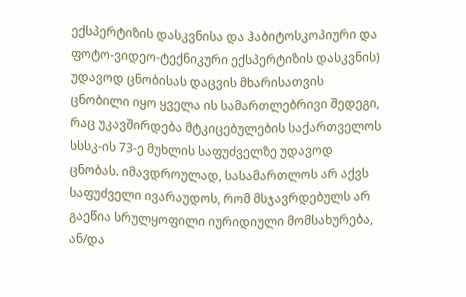ექსპერტიზის დასკვნისა და ჰაბიტოსკოპიური და ფოტო-ვიდეო-ტექნიკური ექსპერტიზის დასკვნის) უდავოდ ცნობისას დაცვის მხარისათვის ცნობილი იყო ყველა ის სამართლებრივი შედეგი, რაც უკავშირდება მტკიცებულების საქართველოს სსსკ-ის 73-ე მუხლის საფუძველზე უდავოდ ცნობას. იმავდროულად, სასამართლოს არ აქვს საფუძველი ივარაუდოს, რომ მსჯავრდებულს არ გაეწია სრულყოფილი იურიდიული მომსახურება, ან/და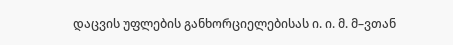დაცვის უფლების განხორციელებისას ი. ი. მ. მ–ვთან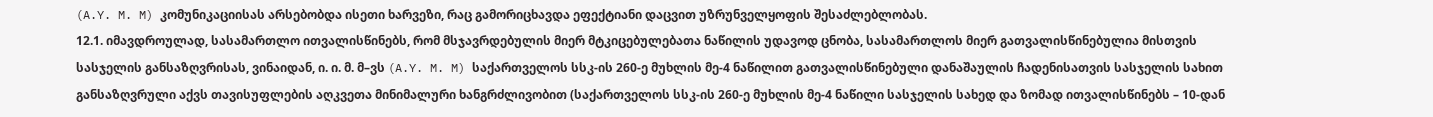(A.Y. M. M) კომუნიკაციისას არსებობდა ისეთი ხარვეზი, რაც გამორიცხავდა ეფექტიანი დაცვით უზრუნველყოფის შესაძლებლობას.
12.1. იმავდროულად, სასამართლო ითვალისწინებს, რომ მსჯავრდებულის მიერ მტკიცებულებათა ნაწილის უდავოდ ცნობა, სასამართლოს მიერ გათვალისწინებულია მისთვის სასჯელის განსაზღვრისას, ვინაიდან, ი. ი. მ. მ–ვს (A.Y. M. M) საქართველოს სსკ-ის 260-ე მუხლის მე-4 ნაწილით გათვალისწინებული დანაშაულის ჩადენისათვის სასჯელის სახით განსაზღვრული აქვს თავისუფლების აღკვეთა მინიმალური ხანგრძლივობით (საქართველოს სსკ-ის 260-ე მუხლის მე-4 ნაწილი სასჯელის სახედ და ზომად ითვალისწინებს – 10-დან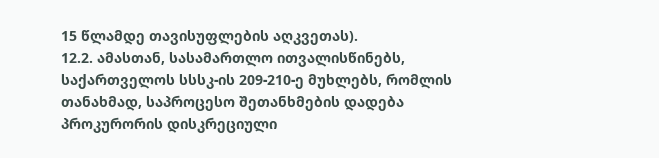15 წლამდე თავისუფლების აღკვეთას).
12.2. ამასთან, სასამართლო ითვალისწინებს, საქართველოს სსსკ-ის 209-210-ე მუხლებს, რომლის თანახმად, საპროცესო შეთანხმების დადება პროკურორის დისკრეციული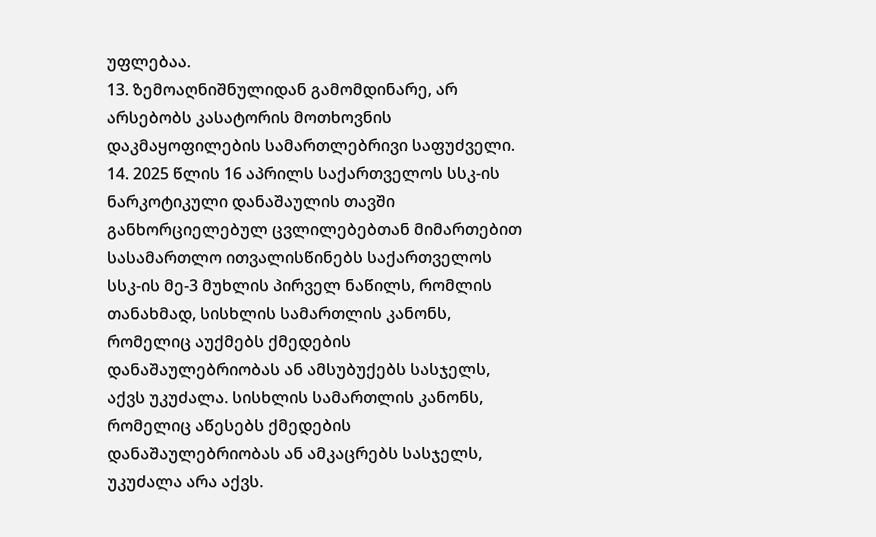უფლებაა.
13. ზემოაღნიშნულიდან გამომდინარე, არ არსებობს კასატორის მოთხოვნის დაკმაყოფილების სამართლებრივი საფუძველი.
14. 2025 წლის 16 აპრილს საქართველოს სსკ-ის ნარკოტიკული დანაშაულის თავში განხორციელებულ ცვლილებებთან მიმართებით სასამართლო ითვალისწინებს საქართველოს სსკ-ის მე-3 მუხლის პირველ ნაწილს, რომლის თანახმად, სისხლის სამართლის კანონს, რომელიც აუქმებს ქმედების დანაშაულებრიობას ან ამსუბუქებს სასჯელს, აქვს უკუძალა. სისხლის სამართლის კანონს, რომელიც აწესებს ქმედების დანაშაულებრიობას ან ამკაცრებს სასჯელს, უკუძალა არა აქვს.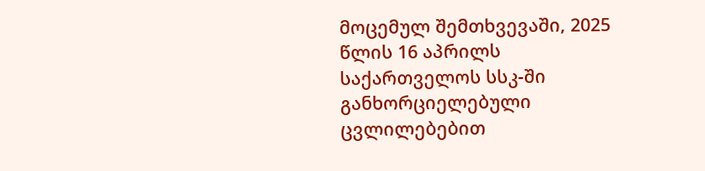მოცემულ შემთხვევაში, 2025 წლის 16 აპრილს საქართველოს სსკ-ში განხორციელებული ცვლილებებით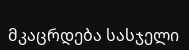მკაცრდება სასჯელი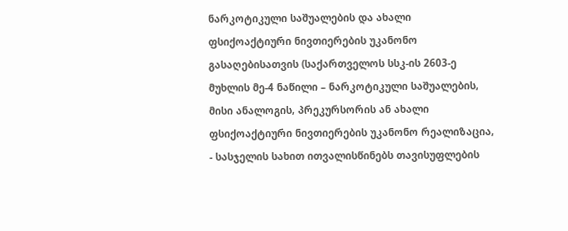ნარკოტიკული საშუალების და ახალი ფსიქოაქტიური ნივთიერების უკანონო გასაღებისათვის (საქართველოს სსკ-ის 2603-ე მუხლის მე-4 ნაწილი – ნარკოტიკული საშუალების, მისი ანალოგის, პრეკურსორის ან ახალი ფსიქოაქტიური ნივთიერების უკანონო რეალიზაცია, - სასჯელის სახით ითვალისწინებს თავისუფლების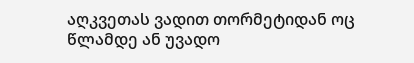აღკვეთას ვადით თორმეტიდან ოც წლამდე ან უვადო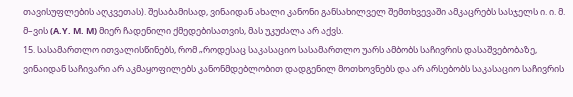თავისუფლების აღკვეთას). შესაბამისად, ვინაიდან ახალი კანონი განსახილველ შემთხვევაში ამკაცრებს სასჯელს ი. ი. მ. მ–ვის (A.Y. M. M) მიერ ჩადენილი ქმედებისათვის, მას უკუძალა არ აქვს.
15. სასამართლო ითვალისწინებს, რომ „როდესაც საკასაციო სასამართლო უარს ამბობს საჩივრის დასაშვებობაზე, ვინაიდან საჩივარი არ აკმაყოფილებს კანონმდებლობით დადგენილ მოთხოვნებს და არ არსებობს საკასაციო საჩივრის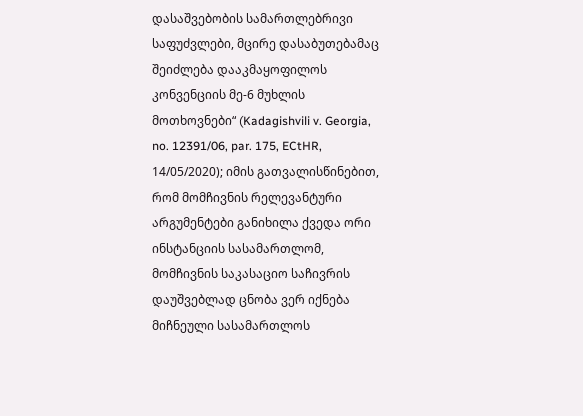დასაშვებობის სამართლებრივი საფუძვლები, მცირე დასაბუთებამაც შეიძლება დააკმაყოფილოს კონვენციის მე-6 მუხლის მოთხოვნები“ (Kadagishvili v. Georgia, no. 12391/06, par. 175, ECtHR, 14/05/2020); იმის გათვალისწინებით, რომ მომჩივნის რელევანტური არგუმენტები განიხილა ქვედა ორი ინსტანციის სასამართლომ, მომჩივნის საკასაციო საჩივრის დაუშვებლად ცნობა ვერ იქნება მიჩნეული სასამართლოს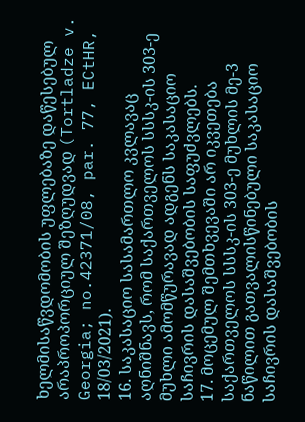ხელმისაწვდომობის უფლებაზე დაწესებულ არაპროპორციულ შეზღუდვად (Tortladze v. Georgia; no.42371/08, par. 77, ECtHR, 18/03/2021).
16. საკასაციო სასამართლო კვლავაც აღნიშნავს, რომ საქართველოს სსსკ-ის 303-ე მუხლი ამომწურავად ადგენს საკასაციო საჩივრის დასაშვებობის საფუძვლებს.
17. მოცემულ შემთხვევაში არ იკვეთება საქართველოს სსსკ-ის 303-ე მუხლის მე-3 ნაწილით გათვალისწინებული საკასაციო საჩივრის დასაშვებობის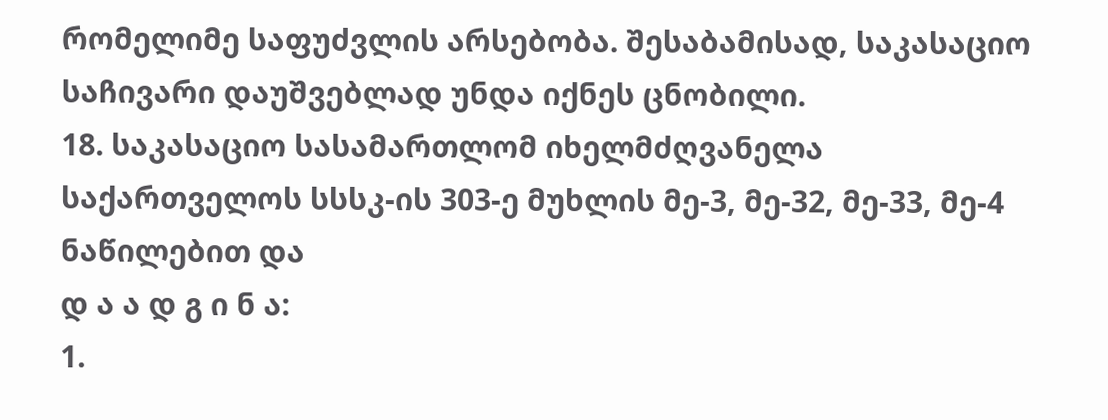რომელიმე საფუძვლის არსებობა. შესაბამისად, საკასაციო საჩივარი დაუშვებლად უნდა იქნეს ცნობილი.
18. საკასაციო სასამართლომ იხელმძღვანელა საქართველოს სსსკ-ის 303-ე მუხლის მე-3, მე-32, მე-33, მე-4 ნაწილებით და
დ ა ა დ გ ი ნ ა:
1.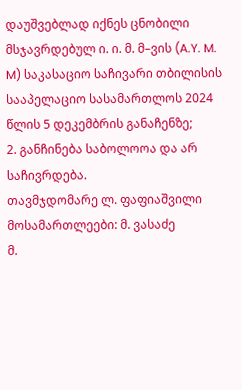დაუშვებლად იქნეს ცნობილი მსჯავრდებულ ი. ი. მ. მ–ვის (A.Y. M. M) საკასაციო საჩივარი თბილისის სააპელაციო სასამართლოს 2024 წლის 5 დეკემბრის განაჩენზე;
2. განჩინება საბოლოოა და არ საჩივრდება.
თავმჯდომარე ლ. ფაფიაშვილი
მოსამართლეები: მ. ვასაძე
მ.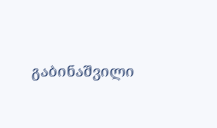გაბინაშვილი